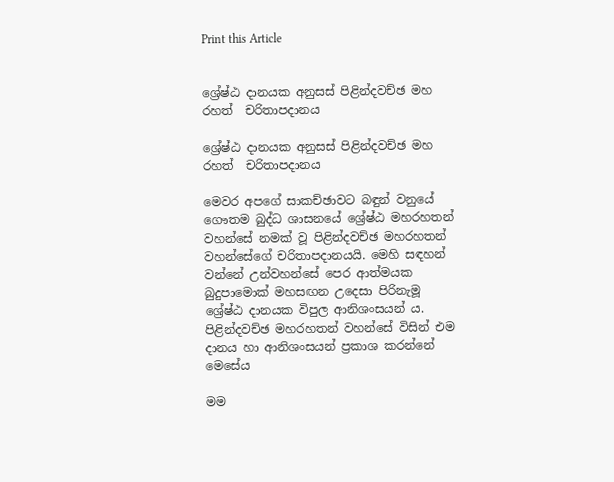Print this Article


ශ්‍රේෂ්ඨ දානයක අනුසස් පිළින්දවච්ඡ මහ රහත්  චරිතාපදානය

ශ්‍රේෂ්ඨ දානයක අනුසස් පිළින්දවච්ඡ මහ රහත්  චරිතාපදානය

මෙවර අපගේ සාකච්ඡාවට බඳුන් වනුයේ ගෞතම බුද්ධ ශාසනයේ ශ්‍රේෂ්ඨ මහරහතන් වහන්සේ නමක් වූ පිළින්දවච්ඡ මහරහතන් වහන්සේගේ චරිතාපදානයයි. මෙහි සඳහන් වන්නේ උන්වහන්සේ පෙර ආත්මයක බුදුපාමොක් මහසඟන උදෙසා පිරිනැමූ ශ්‍රේෂ්ඨ දානයක විපුල ආනිශංසයන් ය. පිළින්දවච්ඡ මහරහතන් වහන්සේ විසින් එම දානය හා ආනිශංසයන් ප්‍රකාශ කරන්නේ මෙසේය

මම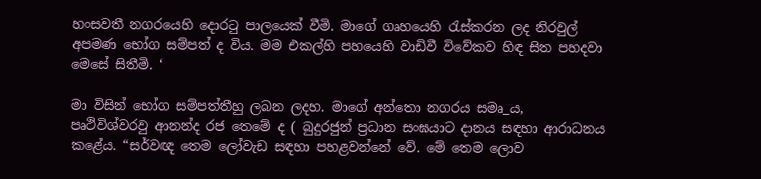හංසවතී නගරයෙහි දොරටු පාලයෙක් වීමි. මාගේ ගෘහයෙහි රැස්කරන ලද නිරවුල් අපමණ භෝග සම්පත් ද විය. මම එකල්හි පහයෙහි වාඩිවී විවේකව හිඳ සිත පහදවා මෙසේ සිතීමි. ‘

මා විසින් භෝග සම්පත්තීහු ලබන ලදහ. මාගේ අන්තො නගරය සමෘ_ය, පෘථිවිශ්වරවු ආනන්ද රජ තෙමේ ද ( බුදුරජුන් ප්‍රධාන සංඝයාට දානය සඳහා ආරාධනය කළේය. “සර්වඥ තෙම ලෝවැඩ සඳහා පහළවන්නේ වේ. මේ තෙම ලොව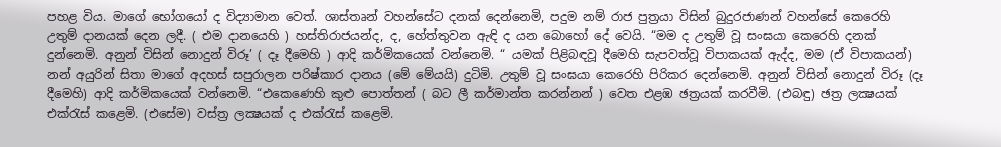පහළ විය. මාගේ භෝගයෝ ද විද්‍යාමාන වෙත්. ශාස්තෘන් වහන්සේට දනක් දෙන්නෙමි, පදුම නම් රාජ පුත්‍රයා විසින් බුදුරජාණන් වහන්සේ කෙරෙහි උතුම් දානයක් දෙන ලදී. ( එම දානයෙහි ) හස්තිරාජයන්ද, ද, හේත්තුවන ඇඳි ද යන බොහෝ දේ වෙයි. “මම ද උතුම් වූ සංඝයා කෙරෙහි දනක් දුන්නෙමි. අනුන් විසින් නොදුන් විරූ’ ( දෑ දීමෙහි ) ආදි කර්මිකයෙක් වන්නෙමි. “ යමක් පිළිබඳවූ දීමෙහි සැපවත්වූ විපාකයක් ඇද්ද, මම (ඒ විපාකයන්) නන් අයුරින් සිතා මාගේ අදහස් සපුරාලන පරිෂ්කාර දානය (මේ මේයයි) දුටිමි. උතුම් වූ සංඝයා කෙරෙහි පිරිකර දෙන්නෙමි. අනුන් විසින් නොදුන් විරූ (දෑ දීමෙහි) ආදි කර්මිකයෙක් වන්නෙමි. “එකෙණෙහි කුළු පොත්තන් ( බට ලී කර්මාන්ත කරන්නන් ) වෙත එළඹ ඡත්‍රයක් කරවීමි. (එබඳු) ඡත්‍ර ලක්‍ෂයක් එක්රැස් කළෙමි. (එසේම) වස්ත්‍ර ලක්‍ෂයක් ද එක්රැස් කළෙමි.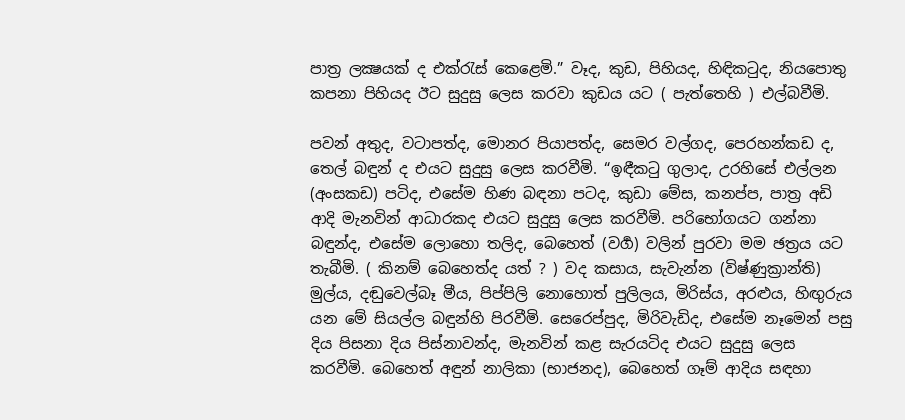පාත්‍ර ලක්‍ෂයක් ද එක්රැස් කෙළෙමි.” වෑද, කුඩ, පිහියද, හිඳිකටුද, නියපොතු කපනා පිහියද ඊට සුදුසු ලෙස කරවා කුඩය යට ( පැත්තෙහි ) එල්බවීමි.

පවන් අතුද, වටාපත්ද, මොනර පියාපත්ද, සෙමර වල්ගද, පෙරහන්කඩ ද, තෙල් බඳුන් ද එයට සුදුසු ලෙස කරවීමි. “ඉඳීකටු ගුලාද, උරහිසේ එල්ලන (අංසකඩ) පටිද, එසේම හිණ බඳනා පටද, කුඩා මේස, කනප්ප, පාත්‍ර අඩි ආදි මැනවින් ආධාරකද එයට සුදුසු ලෙස කරවීමි. පරිභෝගයට ගන්නා බඳුන්ද, එසේම ලොහො තලිද, බෙහෙත් (වර්‍ග) වලින් පුරවා මම ඡත්‍රය යට තැබීමි. ( කිනම් බෙහෙත්ද යත් ? ) වද කසාය, සැවැන්න (විෂ්ණුක්‍රාන්ති) මුල්ය, දඬුවෙල්බෑ මීය, පිප්පිලි නොහොත් පුලිලය, මිරිස්ය, අරළුය, හිඟුරුය යන මේ සියල්ල බඳුන්හි පිරවීමි. සෙරෙප්පුද, මිරිවැඩිද, එසේම නෑමෙන් පසු දිය පිසනා දිය පිස්නාවන්ද, මැනවින් කළ සැරයටිද එයට සුදුසු ලෙස කරවීමි. බෙහෙත් අඳුන් නාලිකා (භාජනද), බෙහෙත් ගෑම් ආදිය සඳහා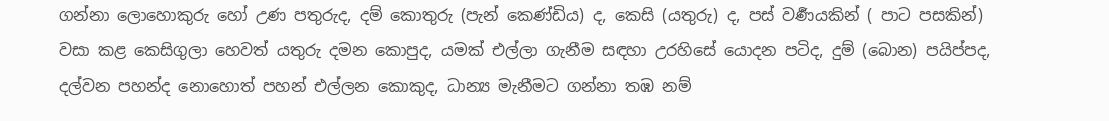ගන්නා ලොහොකුරු හෝ උණ පතුරුද, දම් කොතුරු (පැන් කෙණ්ඩිය) ද, කෙසි (යතුරු) ද, පස් වර්‍ණයකින් ( පාට පසකින්) වසා කළ කෙසිගුලා හෙවත් යතුරු දමන කොපුද, යමක් එල්ලා ගැනීම සඳහා උරහිසේ යොදන පටිද, දුම් (බොන) පයිප්පද, දල්වන පහන්ද නොහොත් පහන් එල්ලන කොකුද, ධාන්‍ය මැනීමට ගන්නා තඹ නම්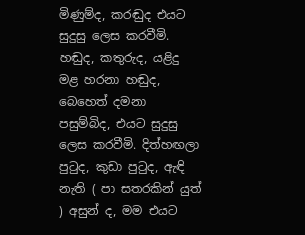මිණුම්ද, කරඬුද එයට සුදුසු ලෙස කරවීමි. හඬුද, කතුරුද, යළිදු මළ හරනා හඬුද, බෙහෙත් දමනා පසුම්බිද, එයට සුදුසු ලෙස කරවීමි. දිත්හඟලා පුටුද, කුඩා පුටුද, ඇඳි නැති ( පා සතරකින් යුත් ) අසුන් ද, මම එයට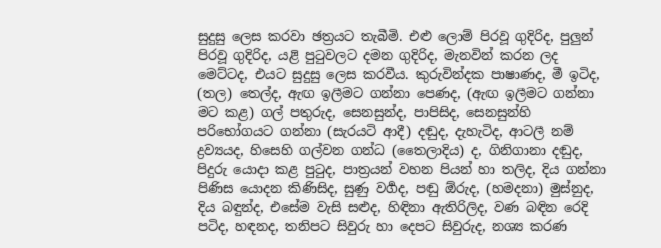සුදුසු ලෙස කරවා ඡත්‍රයට තැබීමි. එළු ලොම් පිරවූ ගුදිරිද, පුලුන් පිරවූ ගුදිරිද, යළි පුටුවලට දමන ගුදිරිද, මැනවින් කරන ලද මෙට්ටද, එයට සුදුසු ලෙස කරවීය. කුරුවින්දක පාෂාණද, මී ඉටිද, (තල) තෙල්ද, ඇඟ ඉලීමට ගන්නා පෙණද, (ඇඟ ඉලීමට ගන්නා මට කළ) ගල් පතුරුද, සෙනසුන්ද, පාපිසිද, සෙනසුන්හි පරිභෝගයට ගන්නා (සැරයටි ආදී) දඬුද, දැහැටිද, ආටලී නම් ද්‍රව්‍යයද, හිසෙහි ගල්වන ගන්ධ (තෛලාදිය) ද, ගිනිගානා දඬුද, පිදුරු යොදා කළ පුටුද, පාත්‍රයන් වහන පියන් හා තලිද, දිය ගන්නා පිණිස යොදන කිණිසිද, සුණු වර්‍ගද, පඬු ඕරුද, (හමදනා) මුස්නුද, දිය බඳුන්ද, එසේම වැසි සළුද, හිඳිනා ඇතිරිලිද, වණ බඳින රෙදි පටිද, හඳනද, තනිපට සිවුරු හා දෙපට සිවුරුද, නශ්‍ය කරණ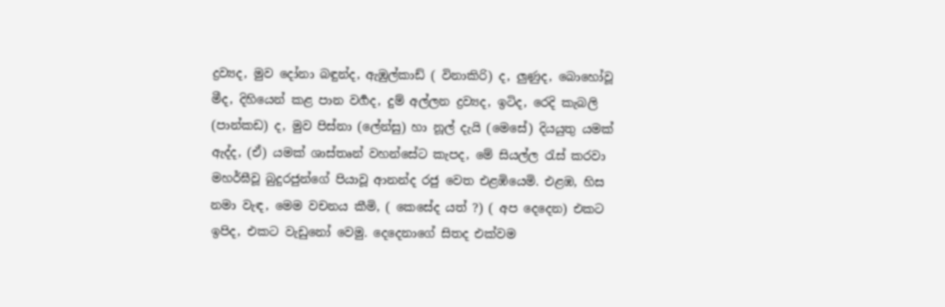ද්‍රව්‍යද, මුව දෝනා බඳුන්ද, ඇඹුල්කාඩ් ( විනාකිරි) ද, ලුණුද, බොහෝවූ මීද, දිහියෙන් කළ පාන වර්‍ගද, දුම් අල්ලන ද්‍රව්‍යද, ඉටිද, රෙදි කැබලි (පාන්කඩ) ද, මුව පිස්නා (ලේන්සු) හා නූල් දැයි (මෙසේ) දියයුතු යමක් ඇද්ද, (ඒ) යමක් ශාස්තෘන් වහන්සේට කැපද, මේ සියල්ල රැස් කරවා මහර්ඝීවූ බුදුරජුන්ගේ පියාවූ ආනන්ද රජු වෙත එළඹියෙමි. එළඹ, හිස නමා වැඳ, මෙම වචනය කීමි, ( කෙසේද යත් ?) ( අප දෙදෙන) එකට ඉපිද, එකට වැඩුනෝ වෙමු. දෙදෙනාගේ සිතද එක්වම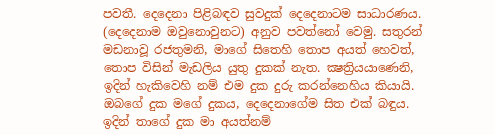පවතී. දෙදෙනා පිළිබඳව සුවදුක් දෙදෙනාටම සාධාරණය. (දෙදෙනාම ඔවුනොවුනට) අනුව පවත්නෝ වෙමු. සතුරන් මඩනාවූ රජතුමනි, මාගේ සිතෙහි තොප අයත් හෙවත්, තොප විසින් මැඩලිය යුතු දුකක් නැත. ක්‍ෂත්‍රියයාණෙනි, ඉදින් හැකිවෙහි නම් එම දුක දුරු කරන්නෙහිය කියායි. ඔබගේ දුක මගේ දුකය, දෙදෙනාගේම සිත එක් බඳුය. ඉදින් තාගේ දුක මා අයත්නම්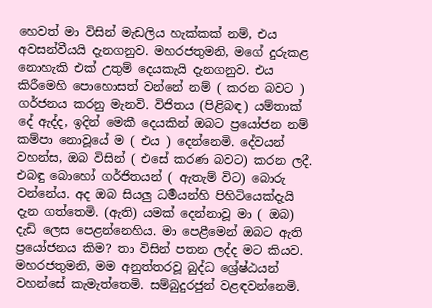හෙවත් මා විසින් මැඩලිය හැක්කක් නම්, එය අවසන්වීයයි දැනගනුව. මහරජතුමනි, මගේ දුරුකළ නොහැකි එක් උතුම් දෙයකැයි දැනගනුව. එය කිරීමෙහි පොහොසත් වන්නේ නම් ( කරන බවට ) ගර්ජනය කරනු මැනවි. විජිතය (පිළිබඳ) යම්තාක් දේ ඇද්ද, ඉදින් මෙකී දෙයකින් ඔබට ප්‍රයෝජන නම් කම්පා නොවූයේ ම ( එය ) දෙන්නෙමි. දේවයන් වහන්ස, ඔබ විසින් ( එසේ කරණ බවට) කරන ලදී. එබඳු බොහෝ ගර්ජිතයන් ( ඇතැම් විට) බොරු වන්නේය. අද ඔබ සියලු ධර්‍මයන්හි පිහිටියෙක්දැයි දැන ගත්තෙමි. (ඇති) යමක් දෙන්නාවූ මා ( ඔබ) දැඩි ලෙස පෙළන්නෙහිය. මා පෙළීමෙන් ඔබට ඇති ප්‍රයෝජනය කිම? තා විසින් පතන ලද්ද මට කියව. මහරජතුමනි, මම අනුත්තරවූ බුද්ධ ශ්‍රේෂ්ඨයන් වහන්සේ කැමැත්තෙමි. සම්බුදුරජුන් වළඳවන්නෙමි.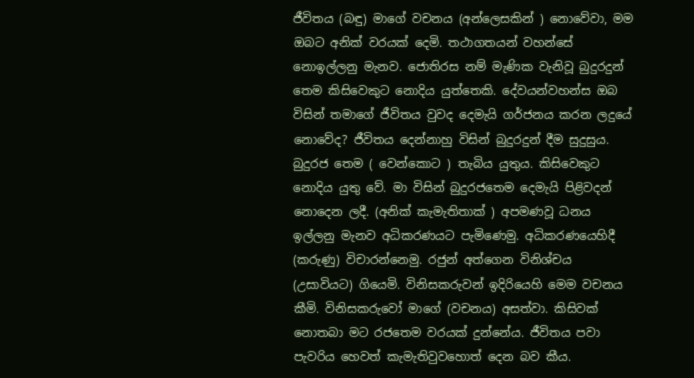ජීවිතය (බඳු) මාගේ වචනය (අන්ලෙසකින් ) නොවේවා, මම ඔබට අනික් වරයක් දෙමි. තථාගතයන් වහන්සේ නොඉල්ලනු මැනව. ජොතිරස නම් මැණික වැනිවූ බුදුරදුන් තෙම කිසිවෙකුට නොදිය යුත්තෙකි. දේවයන්වහන්ස ඔබ විසින් තමාගේ ජීවිතය වුවද දෙමැයි ගර්ජනය කරන ලදුයේ නොවේද? ජීවිතය දෙන්නාහු විසින් බුදුරදුන් දීම සුදුසුය. බුදුරජ තෙම ( වෙන්කොට ) තැබිය යුතුය. කිසිවෙකුට නොදිය යුතු වේ. මා විසින් බුදුරජතෙම දෙමැයි පිළිවදන් නොදෙන ලදී. (අනික් කැමැතිතාක් ) අපමණවූ ධනය ඉල්ලනු මැනව අධිකරණයට පැමිණෙමු. අධිකරණයෙහිදී (කරුණු) විචාරන්නෙමු. රජුන් අත්ගෙන විනිශ්චය (උසාවියට) ගියෙමි. විනිසකරුවන් ඉදිරියෙහි මෙම වචනය කීමි. විනිසකරුවෝ මාගේ (වචනය) අසත්වා. කිසිවක් නොතබා මට රජතෙම වරයක් දුන්නේය. ජීවිතය පවා පැවරිය හෙවත් කැමැතිවුවහොත් දෙන බව කීය.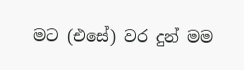මට (එසේ) වර දුන් මම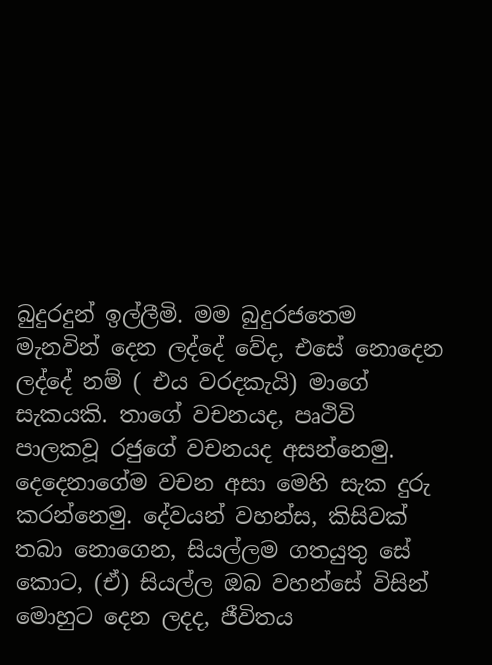බුදුරදුන් ඉල්ලීමි. මම බුදුරජතෙම මැනවින් දෙන ලද්දේ වේද, එසේ නොදෙන ලද්දේ නම් ( එය වරදකැයි) මාගේ සැකයකි. තාගේ වචනයද, පෘථිවි පාලකවූ රජුගේ වචනයද අසන්නෙමු. දෙදෙනාගේම වචන අසා මෙහි සැක දුරු කරන්නෙමු. දේවයන් වහන්ස, කිසිවක් තබා නොගෙන, සියල්ලම ගතයුතු සේ කොට, (ඒ) සියල්ල ඔබ වහන්සේ විසින් මොහුට දෙන ලදද, ජීවිතය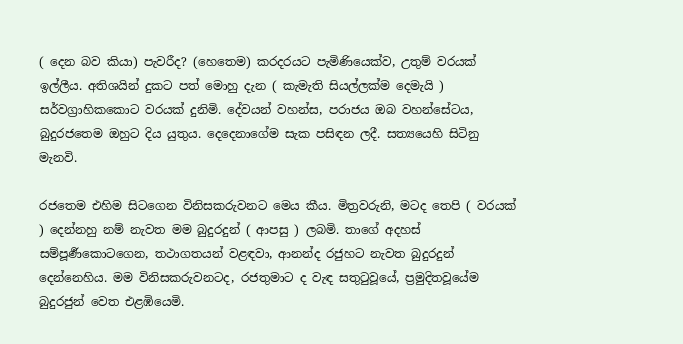( දෙන බව කියා) පැවරීද? (හෙතෙම) කරදරයට පැමිණියෙක්ව, උතුම් වරයක් ඉල්ලීය. අතිශයින් දුකට පත් මොහු දැන ( කැමැති සියල්ලක්ම දෙමැයි ) සර්වග්‍රාහිකකොට වරයක් දුනිමි. දේවයන් වහන්ස, පරාජය ඔබ වහන්සේටය, බුදුරජතෙම ඔහුට දිය යුතුය. දෙදෙනාගේම සැක පසිඳන ලදී. සත්‍යයෙහි සිටිනු මැනවි.

රජතෙම එහිම සිටගෙන විනිසකරුවනට මෙය කීය. මිත්‍රවරුනි, මටද තෙපි ( වරයක් ) දෙන්නහු නම් නැවත මම බුදුරදුන් ( ආපසු ) ලබමි. තාගේ අදහස් සම්පූර්‍ණකොටගෙන, තථාගතයන් වළඳවා, ආනන්ද රජුහට නැවත බුදුරදුන් දෙන්නෙහිය. මම විනිසකරුවනටද, රජතුමාට ද වැඳ සතුටුවූයේ, ප්‍රමුදිතවූයේම බුදුරජුන් වෙත එළඹියෙමි.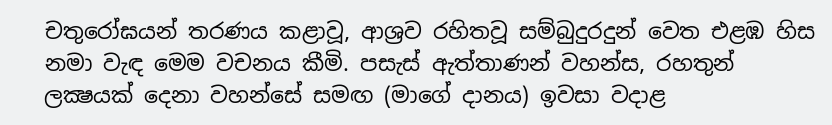චතුරෝඝයන් තරණය කළාවූ, ආශ්‍රව රහිතවූ සම්බුදුරදුන් වෙත එළඹ හිස නමා වැඳ මෙම වචනය කීමි. පසැස් ඇත්තාණන් වහන්ස, රහතුන් ලක්‍ෂයක් දෙනා වහන්සේ සමඟ (මාගේ දානය) ඉවසා වදාළ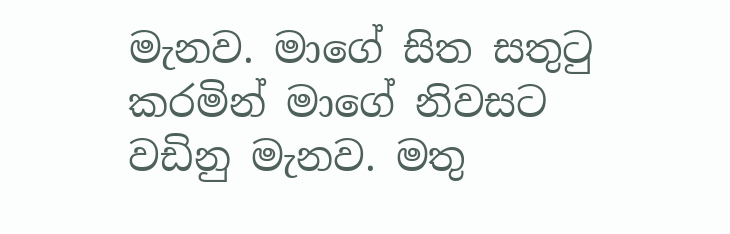මැනව. මාගේ සිත සතුටු කරමින් මාගේ නිවසට වඩිනු මැනව. මතු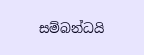සම්බන්ධයි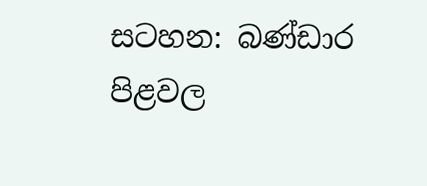සටහන: බණ්ඩාර පිළවල